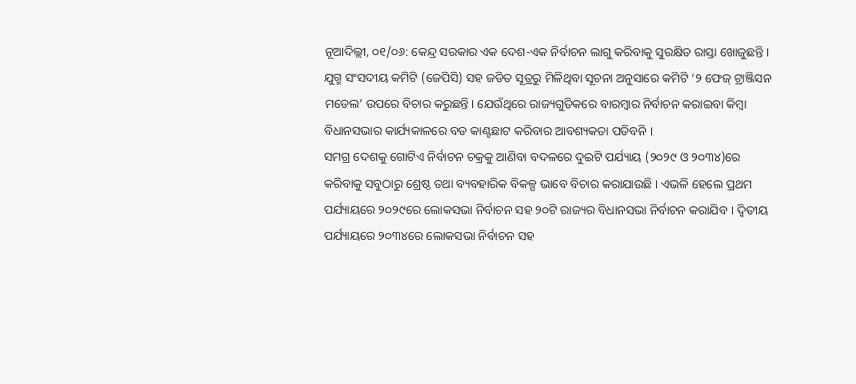ନୂଆଦିଲ୍ଲୀ, ୦୧/୦୬: କେନ୍ଦ୍ର ସରକାର ଏକ ଦେଶ-ଏକ ନିର୍ବାଚନ ଲାଗୁ କରିବାକୁ ସୁରକ୍ଷିତ ରାସ୍ତା ଖୋଜୁଛନ୍ତି । ଯୁଗ୍ମ ସଂସଦୀୟ କମିଟି (ଜେପିସି) ସହ ଜଡିତ ସୂତ୍ରରୁ ମିଳିଥିବା ସୂଚନା ଅନୁସାରେ କମିଟି ‘୨ ଫେଜ୍ ଟ୍ରାଞ୍ଜିସନ ମଡେଲ’ ଉପରେ ବିଚାର କରୁଛନ୍ତି । ଯେଉଁଥିରେ ରାଜ୍ୟଗୁଡିକରେ ବାରମ୍ବାର ନିର୍ବାଚନ କରାଇବା କିମ୍ବା ବିଧାନସଭାର କାର୍ଯ୍ୟକାଳରେ ବଡ କାଣ୍ଟଛାଟ କରିବାର ଆବଶ୍ୟକତା ପଡିବନି ।
ସମଗ୍ର ଦେଶକୁ ଗୋଟିଏ ନିର୍ବାଚନ ଚକ୍ରକୁ ଆଣିବା ବଦଳରେ ଦୁଇଟି ପର୍ଯ୍ୟାୟ (୨୦୨୯ ଓ ୨୦୩୪)ରେ କରିବାକୁ ସବୁଠାରୁ ଶ୍ରେଷ୍ଠ ତଥା ବ୍ୟବହାରିକ ବିକଳ୍ପ ଭାବେ ବିଚାର କରାଯାଉଛି । ଏଭଳି ହେଲେ ପ୍ରଥମ ପର୍ଯ୍ୟାୟରେ ୨୦୨୯ରେ ଲୋକସଭା ନିର୍ବାଚନ ସହ ୨୦ଟି ରାଜ୍ୟର ବିଧାନସଭା ନିର୍ବାଚନ କରାଯିବ । ଦ୍ୱିତୀୟ ପର୍ଯ୍ୟାୟରେ ୨୦୩୪ରେ ଲୋକସଭା ନିର୍ବାଚନ ସହ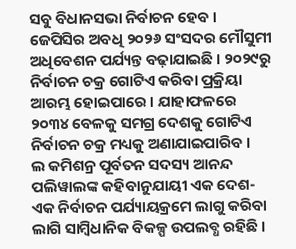ସବୁ ବିଧାନସଭା ନିର୍ବାଚନ ହେବ । ଜେପିସିର ଅବଧି ୨୦୨୬ ସଂସଦର ମୌସୁମୀ ଅଧିବେଶନ ପର୍ଯ୍ୟନ୍ତ ବଢ଼ାଯାଇଛି । ୨୦୨୯ରୁ ନିର୍ବାଚନ ଚକ୍ର ଗୋଟିଏ କରିବା ପ୍ରକ୍ରିୟା ଆରମ୍ଭ ହୋଇପାରେ । ଯାହାଫଳରେ ୨୦୩୪ ବେଳକୁ ସମଗ୍ର ଦେଶକୁ ଗୋଟିଏ ନିର୍ବାଚନ ଚକ୍ର ମଧ୍ୟକୁ ଅଣାଯାଇପାରିବ ।
ଲ କମିଶନ୍ର ପୂର୍ବତନ ସଦସ୍ୟ ଆନନ୍ଦ ପଲିୱାଲଙ୍କ କହିବାନୁଯାୟୀ ଏକ ଦେଶ-ଏକ ନିର୍ବାଚନ ପର୍ଯ୍ୟାୟକ୍ରମେ ଲାଗୁ କରିବା ଲାଗି ସାମ୍ବିଧାନିକ ବିକଳ୍ପ ଉପଲବ୍ଧ ରହିଛି ।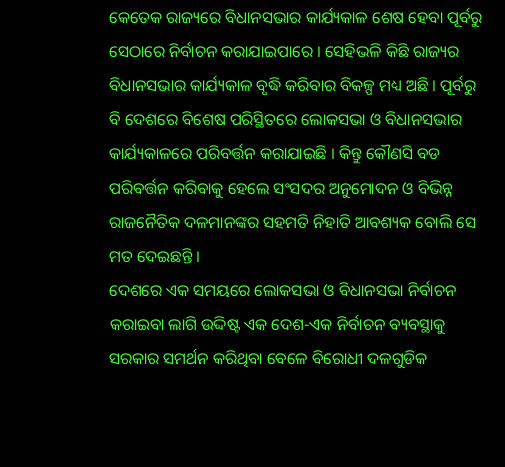କେତେକ ରାଜ୍ୟରେ ବିଧାନସଭାର କାର୍ଯ୍ୟକାଳ ଶେଷ ହେବା ପୂର୍ବରୁ ସେଠାରେ ନିର୍ବାଚନ କରାଯାଇପାରେ । ସେହିଭଳି କିଛି ରାଜ୍ୟର ବିଧାନସଭାର କାର୍ଯ୍ୟକାଳ ବୃଦ୍ଧି କରିବାର ବିକଳ୍ପ ମଧ୍ୟ ଅଛି । ପୂର୍ବରୁ ବି ଦେଶରେ ବିଶେଷ ପରିସ୍ଥିତରେ ଲୋକସଭା ଓ ବିଧାନସଭାର କାର୍ଯ୍ୟକାଳରେ ପରିବର୍ତ୍ତନ କରାଯାଇଛି । କିନ୍ତୁ କୌଣସି ବଡ ପରିବର୍ତ୍ତନ କରିବାକୁ ହେଲେ ସଂସଦର ଅନୁମୋଦନ ଓ ବିଭିନ୍ନ ରାଜନୈତିକ ଦଳମାନଙ୍କର ସହମତି ନିହାତି ଆବଶ୍ୟକ ବୋଲି ସେ ମତ ଦେଇଛନ୍ତି ।
ଦେଶରେ ଏକ ସମୟରେ ଲୋକସଭା ଓ ବିଧାନସଭା ନିର୍ବାଚନ କରାଇବା ଲାଗି ଉଦ୍ଦିଷ୍ଟ ଏକ ଦେଶ-ଏକ ନିର୍ବାଚନ ବ୍ୟବସ୍ଥାକୁ ସରକାର ସମର୍ଥନ କରିଥିବା ବେଳେ ବିରୋଧୀ ଦଳଗୁଡିକ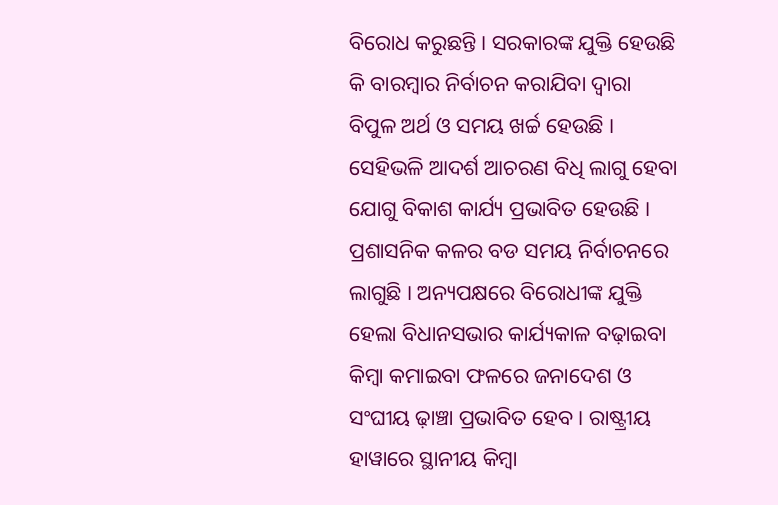ବିରୋଧ କରୁଛନ୍ତି । ସରକାରଙ୍କ ଯୁକ୍ତି ହେଉଛି କି ବାରମ୍ବାର ନିର୍ବାଚନ କରାଯିବା ଦ୍ୱାରା ବିପୁଳ ଅର୍ଥ ଓ ସମୟ ଖର୍ଚ୍ଚ ହେଉଛି । ସେହିଭଳି ଆଦର୍ଶ ଆଚରଣ ବିଧି ଲାଗୁ ହେବା ଯୋଗୁ ବିକାଶ କାର୍ଯ୍ୟ ପ୍ରଭାବିତ ହେଉଛି । ପ୍ରଶାସନିକ କଳର ବଡ ସମୟ ନିର୍ବାଚନରେ ଲାଗୁଛି । ଅନ୍ୟପକ୍ଷରେ ବିରୋଧୀଙ୍କ ଯୁକ୍ତି ହେଲା ବିଧାନସଭାର କାର୍ଯ୍ୟକାଳ ବଢ଼ାଇବା କିମ୍ବା କମାଇବା ଫଳରେ ଜନାଦେଶ ଓ ସଂଘୀୟ ଢ଼ାଞ୍ଚା ପ୍ରଭାବିତ ହେବ । ରାଷ୍ଟ୍ରୀୟ ହାୱାରେ ସ୍ଥାନୀୟ କିମ୍ବା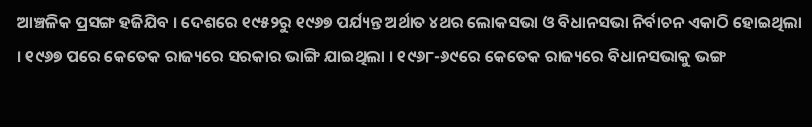ଆଞ୍ଚଳିକ ପ୍ରସଙ୍ଗ ହଜିଯିବ । ଦେଶରେ ୧୯୫୨ରୁ ୧୯୬୭ ପର୍ଯ୍ୟନ୍ତ ଅର୍ଥାତ ୪ଥର ଲୋକସଭା ଓ ବିଧାନସଭା ନିର୍ବାଚନ ଏକାଠି ହୋଇଥିଲା । ୧୯୬୭ ପରେ କେତେକ ରାଜ୍ୟରେ ସରକାର ଭାଙ୍ଗି ଯାଇଥିଲା । ୧୯୬୮-୬୯ରେ କେତେକ ରାଜ୍ୟରେ ବିଧାନସଭାକୁ ଭଙ୍ଗ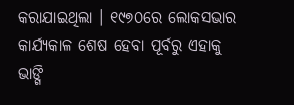କରାଯାଇଥିଲା । ୧୯୭୦ରେ ଲୋକସଭାର କାର୍ଯ୍ୟକାଳ ଶେଷ ହେବା ପୂର୍ବରୁ ଏହାକୁ ଭାଙ୍ଗି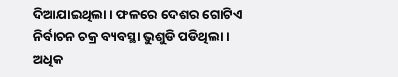ଦିଆଯାଇଥିଲା । ଫଳରେ ଦେଶର ଗୋଟିଏ ନିର୍ବାଚନ ଚକ୍ର ବ୍ୟବସ୍ଥା ଭୁଶୁଡି ପଡିଥିଲା ।
ଅଧିକ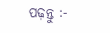ପଢ଼ନ୍ତୁ :-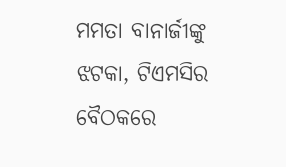ମମତା ବାନାର୍ଜୀଙ୍କୁ ଝଟକା, ଟିଏମସିର ବୈଠକରେ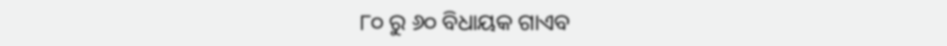୮୦ ରୁ ୬୦ ବିଧାୟକ ଗାଏବ